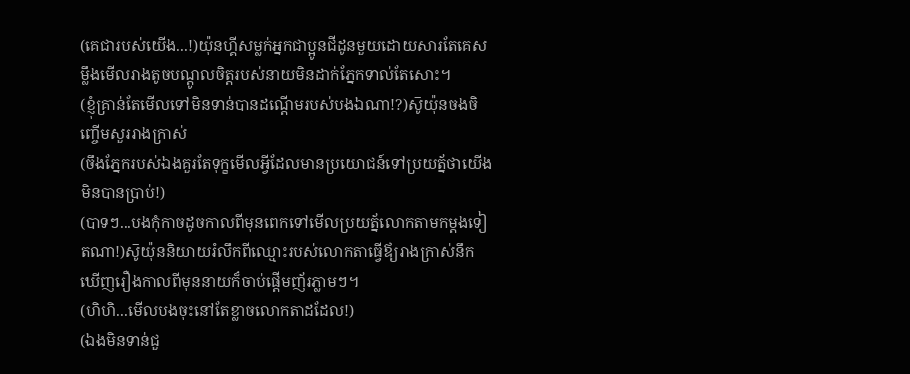(គេជារបស់យើង...!)យ៉ុនហ្គីសម្លក់អ្នកជាប្អូនជីដូនមួយដោយសារតែគេសម្លឹងមើលរាងតូចបណ្ដូលចិត្តរបស់នាយមិនដាក់ភ្នែកទាល់តែសោះ។
(ខ្ញុំគ្រាន់តែមើលទៅមិនទាន់បានដណ្ដើមរបស់បងឯណា!?)ស៑ូយ៉ុនចងចិញ្ចើមសួររាងក្រាស់
(ចឹងភ្នែករបស់ឯងគួរតែទុក្ខមើលអ្វីដែលមានប្រយោជន៍ទៅប្រយត្ន័ថាយើងមិនបានប្រាប់!)
(បាទៗ...បងកុំកាចដូចកាលពីមុនពេកទៅមើលប្រយត្ន័លោកតាមកម្ដងទៀតណា!)ស៑ូយ៉ុននិយាយរំលឹកពីឈ្មោះរបស់លោកតាធ្វើឪ្យរាងក្រាស់នឹកឃើញរឿងកាលពីមុននាយក៏ចាប់ផ្ដើមញ័រភ្លាមៗ។
(ហិហិ...មើលបងចុះនៅតែខ្លាចលោកតាដដែល!)
(ឯងមិនទាន់ជួ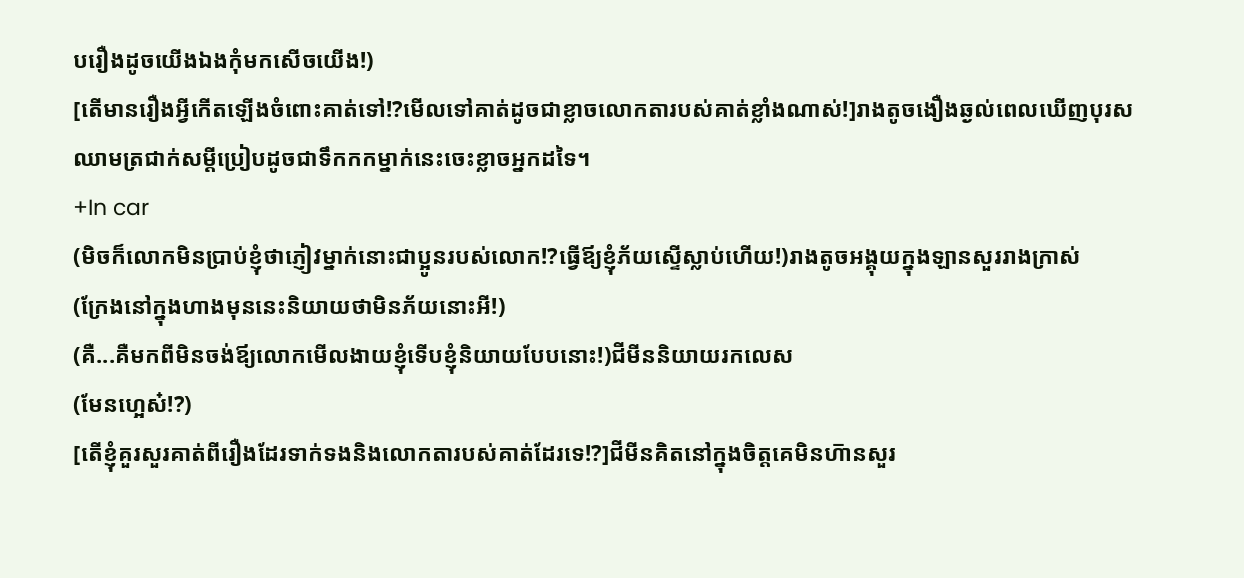បរឿងដូចយើងឯងកុំមកសើចយើង!)
[តើមានរឿងអ្វីកើតឡើងចំពោះគាត់ទៅ!?មើលទៅគាត់ដូចជាខ្លាចលោកតារបស់គាត់ខ្លាំងណាស់!]រាងតូចងឿងឆ្ងល់ពេលឃើញបុរសឈាមត្រជាក់សម្ដីប្រៀបដូចជាទឹកកកម្នាក់នេះចេះខ្លាចអ្នកដទៃ។
+In car
(មិចក៏លោកមិនប្រាប់ខ្ញុំថាភ្ញៀវម្នាក់នោះជាប្អូនរបស់លោក!?ធ្វើឪ្យខ្ញុំភ័យស្ទើស្លាប់ហើយ!)រាងតូចអង្គុយក្នុងឡានសួររាងក្រាស់
(ក្រែងនៅក្នុងហាងមុននេះនិយាយថាមិនភ័យនោះអី!)
(គឺ...គឺមកពីមិនចង់ឪ្យលោកមើលងាយខ្ញុំទើបខ្ញុំនិយាយបែបនោះ!)ជីមីននិយាយរកលេស
(មែនហ្អេស៎!?)
[តើខ្ញុំគួរសួរគាត់ពីរឿងដែរទាក់ទងនិងលោកតារបស់គាត់ដែរទេ!?]ជីមីនគិតនៅក្នុងចិត្តគេមិនហ៑ានសួរ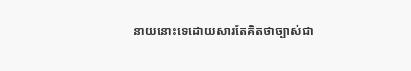នាយនោះទេដោយសារតែគិតថាច្បាស់ជា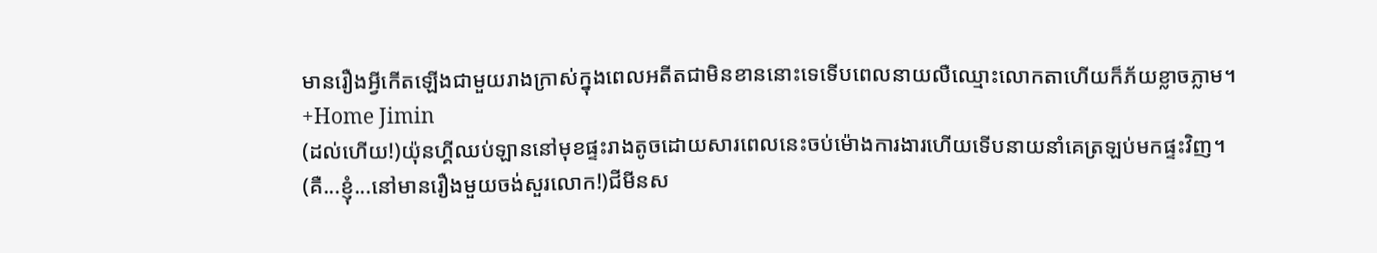មានរឿងអ្វីកើតឡើងជាមួយរាងក្រាស់ក្នុងពេលអតីតជាមិនខាននោះទេទើបពេលនាយលឺឈ្មោះលោកតាហើយក៏ភ័យខ្លាចភ្លាម។
+Home Jimin
(ដល់ហើយ!)យ៉ុនហ្គីឈប់ឡាននៅមុខផ្ទះរាងតូចដោយសារពេលនេះចប់ម៉ោងការងារហើយទើបនាយនាំគេត្រឡប់មកផ្ទះវិញ។
(គឺ...ខ្ញុំ...នៅមានរឿងមួយចង់សួរលោក!)ជីមីនស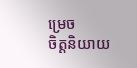ម្រេច
ចិត្តនិយាយ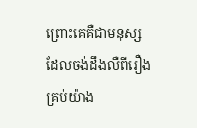ព្រោះគេគឺជាមនុស្សដែលចង់ដឹងលឺពីរឿងគ្រប់យ៉ាង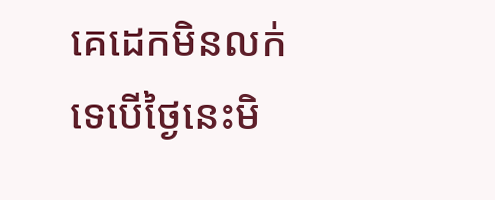គេដេកមិនលក់ទេបើថ្ងៃនេះមិ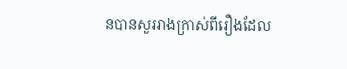នបានសួររាងក្រាស់ពីរឿងដែល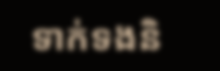ទាក់ទងនិ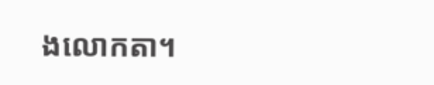ងលោកតា។